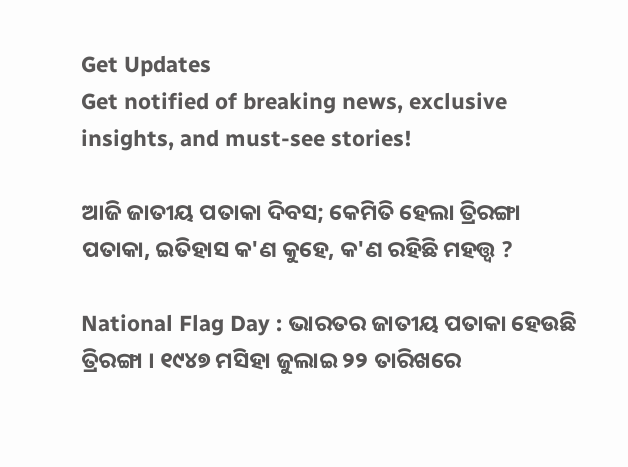Get Updates
Get notified of breaking news, exclusive insights, and must-see stories!

ଆଜି ଜାତୀୟ ପତାକା ଦିବସ; କେମିତି ହେଲା ତ୍ରିରଙ୍ଗା ପତାକା, ଇତିହାସ କ'ଣ କୁହେ, କ'ଣ ରହିଛି ମହତ୍ତ୍ୱ ?

National Flag Day : ଭାରତର ଜାତୀୟ ପତାକା ହେଉଛି ତ୍ରିରଙ୍ଗା । ୧୯୪୭ ମସିହା ଜୁଲାଇ ୨୨ ତାରିଖରେ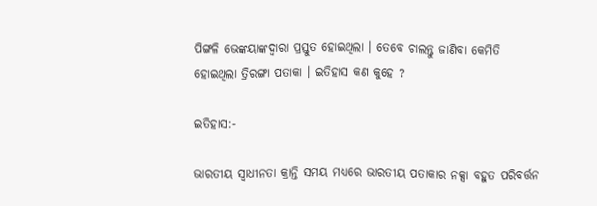ପିଙ୍ଗଳି ଭେଙ୍କୟାଙ୍କଦ୍ୱାରା ପ୍ରସ୍ତୁତ ହୋଇଥିଲା । ତେବେ ଚାଲନ୍ତୁ ଜାଣିବା କେମିତି ହୋଇଥିଲା ତ୍ରିରଙ୍ଗା ପତାକା । ଇତିହାସ କଣ କୁହେ ?

ଇତିହାସ:-

ଭାରତୀୟ ସ୍ୱାଧୀନତା କ୍ରାନ୍ତି ସମୟ ମଧ୍ୟରେ ଭାରତୀୟ ପତାକାର ନକ୍ସା ବହୁତ ପରିବର୍ତ୍ତନ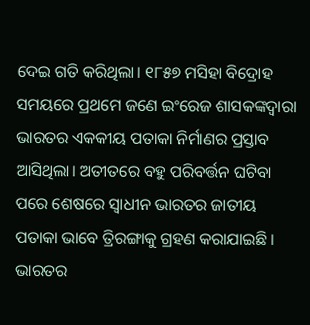ଦେଇ ଗତି କରିଥିଲା। ୧୮୫୭ ମସିହା ବିଦ୍ରୋହ ସମୟରେ ପ୍ରଥମେ ଜଣେ ଇଂରେଜ ଶାସକଙ୍କଦ୍ୱାରା ଭାରତର ଏକକୀୟ ପତାକା ନିର୍ମାଣର ପ୍ରସ୍ତାବ ଆସିଥିଲା। ଅତୀତରେ ବହୁ ପରିବର୍ତ୍ତନ ଘଟିବା ପରେ ଶେଷରେ ସ୍ୱାଧୀନ ଭାରତର ଜାତୀୟ ପତାକା ଭାବେ ତ୍ରିରଙ୍ଗାକୁ ଗ୍ରହଣ କରାଯାଇଛି । ଭାରତର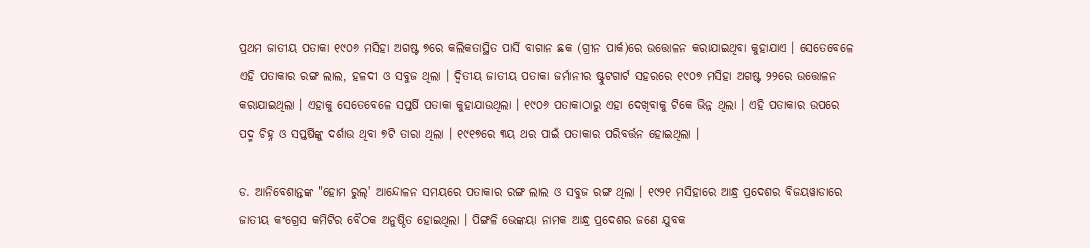ପ୍ରଥମ ଜାତୀୟ ପତାକା ୧୯୦୬ ମସିହା ଅଗଷ୍ଟ ୭ରେ କଲିକତାସ୍ଥିତ ପାର୍ସି ବାଗାନ ଛକ (ଗ୍ରୀନ ପାର୍କ)ରେ ଉତ୍ତୋଳନ କରାଯାଇଥିବା କୁହାଯାଏ । ସେତେବେଳେ ଏହି ପତାକାର ରଙ୍ଗ ଲାଲ, ହଳଦୀ ଓ ସବୁଜ ଥିଲା । ଦ୍ୱିତୀୟ ଜାତୀୟ ପତାକା ଜର୍ମାନୀର ଷ୍ଟୁଟଗାର୍ଟ ସହରରେ ୧୯୦୭ ମସିହା ଅଗଷ୍ଟ ୨୨ରେ ଉତ୍ତୋଳନ କରାଯାଇଥିଲା । ଏହାକୁ ସେତେବେଳେ ସପ୍ତର୍ଷି ପତାକା କୁହାଯାଉଥିଲା । ୧୯୦୬ ପତାକାଠାରୁ ଏହା ଦେଖିବାକୁ ଟିକେ ଭିନ୍ନ ଥିଲା । ଏହି ପତାକାର ଉପରେ ପଦ୍ମ ଚିହ୍ନ ଓ ସପ୍ତର୍ଷିଙ୍କୁ ଦର୍ଶାଉ ଥିବା ୭ଟି ତାରା ଥିଲା । ୧୯୧୭ରେ ୩ୟ ଥର ପାଇଁ ପତାକାର ପରିବର୍ତ୍ତନ ହୋଇଥିଲା ।

ଡ. ଆନିବେଶାନ୍ତଙ୍କ "ହୋମ ରୁଲ୍‍' ଆନ୍ଦୋଳନ ସମୟରେ ପତାକାର ରଙ୍ଗ ଲାଲ ଓ ସବୁଜ ରଙ୍ଗ ଥିଲା । ୧୯୨୧ ମସିହାରେ ଆନ୍ଧ୍ର ପ୍ରଦେଶର ବିଜୟୱାଡାରେ ଜାତୀୟ କଂଗ୍ରେସ କମିଟିର ବୈଠକ ଅନୁଷ୍ଠିତ ହୋଇଥିଲା । ପିଙ୍ଗଳି ଭେଙ୍କୟା ନାମକ ଆନ୍ଧ୍ର ପ୍ରଦେଶର ଜଣେ ଯୁବକ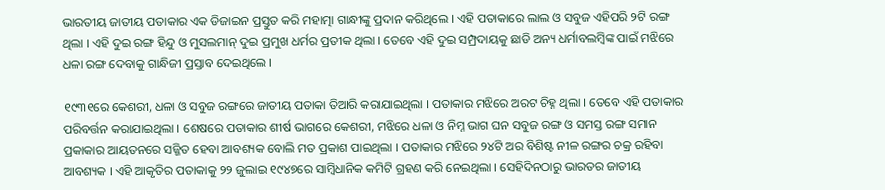ଭାରତୀୟ ଜାତୀୟ ପତାକାର ଏକ ଡିଜାଇନ ପ୍ରସ୍ତୁତ କରି ମହାତ୍ମା ଗାନ୍ଧୀଙ୍କୁ ପ୍ରଦାନ କରିଥିଲେ । ଏହି ପତାକାରେ ଲାଲ ଓ ସବୁଜ ଏହିପରି ୨ଟି ରଙ୍ଗ ଥିଲା । ଏହି ଦୁଇ ରଙ୍ଗ ହିନ୍ଦୁ ଓ ମୁସଲମାନ୍‍ ଦୁଇ ପ୍ରମୁଖ ଧର୍ମର ପ୍ରତୀକ ଥିଲା । ତେବେ ଏହି ଦୁଇ ସମ୍ପ୍ରଦାୟକୁ ଛାଡି ଅନ୍ୟ ଧର୍ମାବଲମ୍ବିଙ୍କ ପାଇଁ ମଝିରେ ଧଳା ରଙ୍ଗ ଦେବାକୁ ଗାନ୍ଧିଜୀ ପ୍ରସ୍ତାବ ଦେଇଥିଲେ ।

୧୯୩୧ରେ କେଶରୀ, ଧଳା ଓ ସବୁଜ ରଙ୍ଗରେ ଜାତୀୟ ପତାକା ତିଆରି କରାଯାଇଥିଲା । ପତାକାର ମଝିରେ ଅରଟ ଚିହ୍ନ ଥିଲା । ତେବେ ଏହି ପତାକାର ପରିବର୍ତ୍ତନ କରାଯାଇଥିଲା । ଶେଷରେ ପତାକାର ଶୀର୍ଷ ଭାଗରେ କେଶରୀ, ମଝିରେ ଧଳା ଓ ନିମ୍ନ ଭାଗ ଘନ ସବୁଜ ରଙ୍ଗ ଓ ସମସ୍ତ ରଙ୍ଗ ସମାନ ପ୍ରକାକାର ଆୟତନରେ ସଜ୍ଜିତ ହେବା ଆବଶ୍ୟକ ବୋଲି ମତ ପ୍ରକାଶ ପାଇଥିଲା । ପତାକାର ମଝିରେ ୨୪ଟି ଅର ବିଶିଷ୍ଟ ନୀଳ ରଙ୍ଗର ଚକ୍ର ରହିବା ଆବଶ୍ୟକ । ଏହି ଆକୃତିର ପତାକାକୁ ୨୨ ଜୁଲାଇ ୧୯୪୭ରେ ସାମ୍ବିଧାନିକ କମିଟି ଗ୍ରହଣ କରି ନେଇଥିଲା । ସେହିଦିନଠାରୁ ଭାରତର ଜାତୀୟ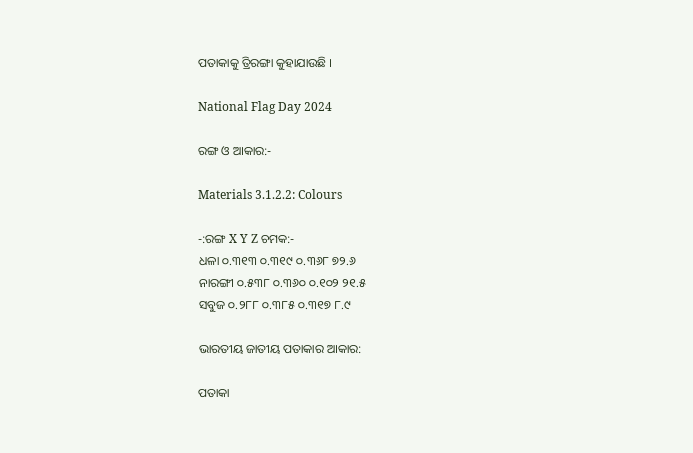ପତାକାକୁ ତ୍ରିରଙ୍ଗା କୁହାଯାଉଛି ।

National Flag Day 2024

ରଙ୍ଗ ଓ ଆକାର:-

Materials 3.1.2.2: Colours

-:ରଙ୍ଗ X Y Z ଚମକ:-
ଧଳା ୦.୩୧୩ ୦.୩୧୯ ୦.୩୬୮ ୭୨.୬
ନାରଙ୍ଗୀ ୦.୫୩୮ ୦.୩୬୦ ୦.୧୦୨ ୨୧.୫
ସବୁଜ ୦.୨୮୮ ୦.୩୮୫ ୦.୩୧୭ ୮.୯

ଭାରତୀୟ ଜାତୀୟ ପତାକାର ଆକାର:

ପତାକା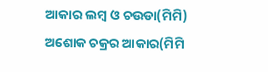ଆକାର ଲମ୍ବ ଓ ଚଉଡା(ମିମି) ଅଶୋକ ଚକ୍ରର ଆକାର(ମିମି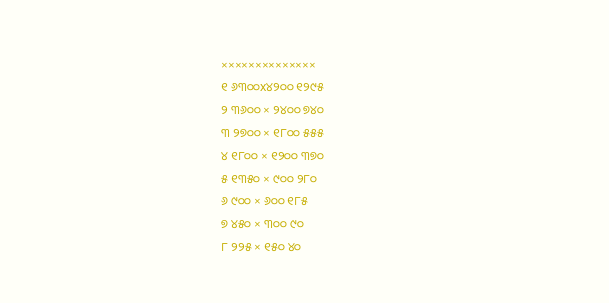××××××××××××××
୧ ୬୩୦୦x୪୨୦୦ ୧୨୯୫
୨ ୩୬୦୦ × ୨୪୦୦ ୭୪୦
୩ ୨୭୦୦ × ୧୮୦୦ ୫୫୫
୪ ୧୮୦୦ × ୧୨୦୦ ୩୭୦
୫ ୧୩୫୦ × ୯୦୦ ୨୮୦
୬ ୯୦୦ × ୬୦୦ ୧୮୫
୭ ୪୫୦ × ୩୦୦ ୯୦
୮ ୨୨୫ × ୧୫୦ ୪୦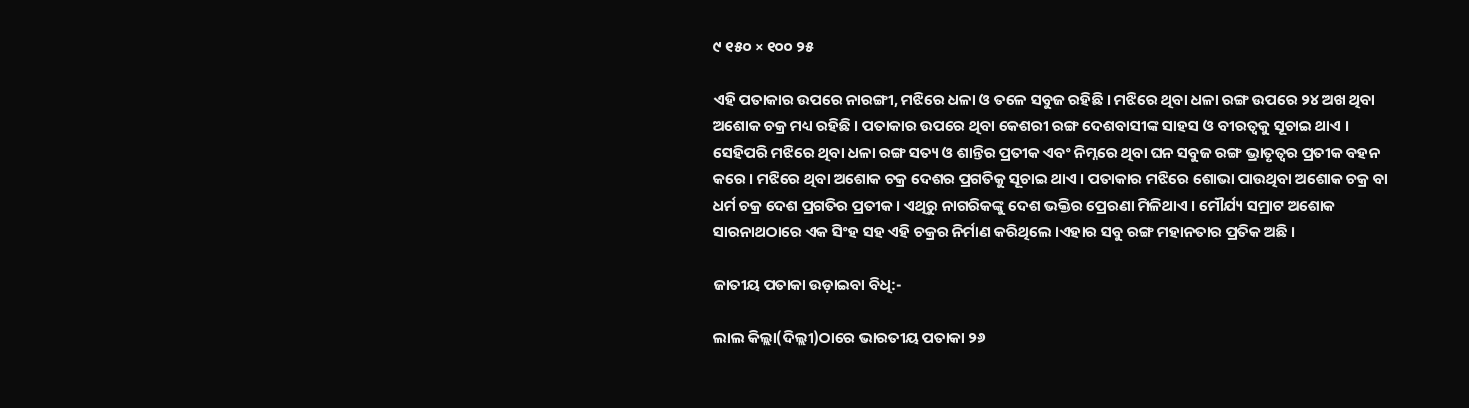୯ ୧୫୦ × ୧୦୦ ୨୫

ଏହି ପତାକାର ଉପରେ ନାରଙ୍ଗୀ, ମଝିରେ ଧଳା ଓ ତଳେ ସବୁଜ ରହିଛି । ମଝିରେ ଥିବା ଧଳା ରଙ୍ଗ ଉପରେ ୨୪ ଅଖ ଥିବା ଅଶୋକ ଚକ୍ର ମଧ୍ୟ ରହିଛି । ପତାକାର ଉପରେ ଥିବା କେଶରୀ ରଙ୍ଗ ଦେଶବାସୀଙ୍କ ସାହସ ଓ ବୀରତ୍ୱକୁ ସୂଚାଇ ଥାଏ । ସେହିପରି ମଝିରେ ଥିବା ଧଳା ରଙ୍ଗ ସତ୍ୟ ଓ ଶାନ୍ତିର ପ୍ରତୀକ ଏବଂ ନିମ୍ନରେ ଥିବା ଘନ ସବୁଜ ରଙ୍ଗ ଭ୍ରାତୃତ୍ୱର ପ୍ରତୀକ ବହନ କରେ । ମଝିରେ ଥିବା ଅଶୋକ ଚକ୍ର ଦେଶର ପ୍ରଗତିକୁ ସୂଚାଇ ଥାଏ । ପତାକାର ମଝିରେ ଶୋଭା ପାଉଥିବା ଅଶୋକ ଚକ୍ର ବା ଧର୍ମ ଚକ୍ର ଦେଶ ପ୍ରଗତିର ପ୍ରତୀକ । ଏଥିରୁ ନାଗରିକଙ୍କୁ ଦେଶ ଭକ୍ତିର ପ୍ରେରଣା ମିଳିଥାଏ । ମୌର୍ଯ୍ୟ ସମ୍ରାଟ ଅଶୋକ ସାରନାଥଠାରେ ଏକ ସିଂହ ସହ ଏହି ଚକ୍ରର ନିର୍ମାଣ କରିଥିଲେ ।ଏହାର ସବୁ ରଙ୍ଗ ମହାନତାର ପ୍ରତିକ ଅଛି ।

ଜାତୀୟ ପତାକା ଉଡ଼ାଇବା ବିଧି:-

ଲାଲ କିଲ୍ଲା(ଦିଲ୍ଲୀ)ଠାରେ ଭାରତୀୟ ପତାକା ୨୬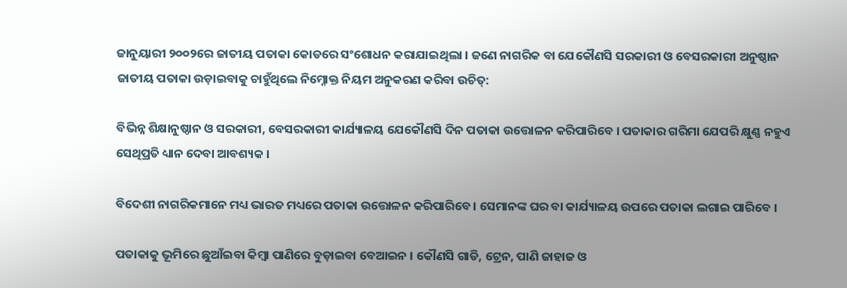ଜାନୁୟାରୀ ୨୦୦୨ରେ ଜାତୀୟ ପତାକା କୋଡରେ ସଂଶୋଧନ କରାଯାଇଥିଲା । ଜଣେ ନାଗରିକ ବା ଯେକୌଣସି ସରକାରୀ ଓ ବେସରକାରୀ ଅନୁଷ୍ଠାନ ଜାତୀୟ ପତାକା ଉଡ଼ାଇବାକୁ ଚାହୁଁଥିଲେ ନିମ୍ନୋକ୍ତ ନିୟମ ଅନୁକରଣ କରିବା ଉଚିତ୍‍:

ବିଭିନ୍ନ ଶିକ୍ଷାନୁଷ୍ଠାନ ଓ ସରକାରୀ, ବେସରକାରୀ କାର୍ଯ୍ୟାଳୟ ଯେକୌଣସି ଦିନ ପତାକା ଉତ୍ତୋଳନ କରିପାରିବେ । ପତାକାର ଗରିମା ଯେପରି କ୍ଷୁଣ୍ଣ ନହୁଏ ସେଥିପ୍ରତି ଧ୍ୟାନ ଦେବା ଆବଶ୍ୟକ ।

ବିଦେଶୀ ନାଗରିକମାନେ ମଧ୍ୟ ଭାରତ ମଧ୍ୟରେ ପତାକା ଉତ୍ତୋଳନ କରିପାରିବେ । ସେମାନଙ୍କ ଘର ବା କାର୍ଯ୍ୟାଳୟ ଉପରେ ପତାକା ଲଗାଇ ପାରିବେ ।

ପତାକାକୁ ଭୂମିରେ ଛୁଆଁଇବା କିମ୍ବା ପାଣିରେ ବୁଡ଼ାଇବା ବେଆଇନ । କୌଣସି ଗାଡି, ଟ୍ରେନ, ପାଣି ଜାହାଜ ଓ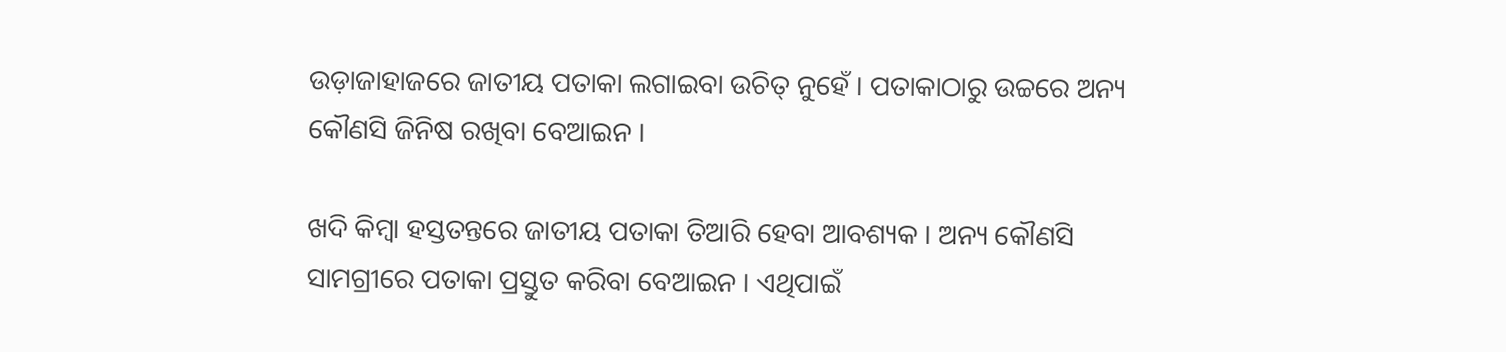ଉଡ଼ାଜାହାଜରେ ଜାତୀୟ ପତାକା ଲଗାଇବା ଉଚିତ୍‍ ନୁହେଁ । ପତାକାଠାରୁ ଉଚ୍ଚରେ ଅନ୍ୟ କୌଣସି ଜିନିଷ ରଖିବା ବେଆଇନ ।

ଖଦି କିମ୍ବା ହସ୍ତତନ୍ତରେ ଜାତୀୟ ପତାକା ତିଆରି ହେବା ଆବଶ୍ୟକ । ଅନ୍ୟ କୌଣସି ସାମଗ୍ରୀରେ ପତାକା ପ୍ରସ୍ତୁତ କରିବା ବେଆଇନ । ଏଥିପାଇଁ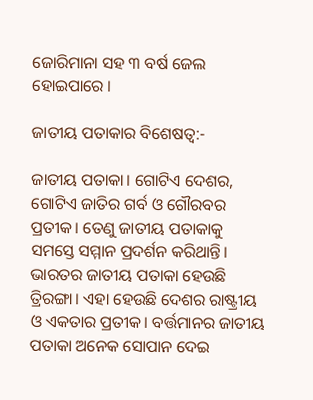ଜୋରିମାନା ସହ ୩ ବର୍ଷ ଜେଲ ହୋଇପାରେ ।

ଜାତୀୟ ପତାକାର ବିଶେଷତ୍ଵ:-

ଜାତୀୟ ପତାକା। ଗୋଟିଏ ଦେଶର, ଗୋଟିଏ ଜାତିର ଗର୍ବ ଓ ଗୌରବର ପ୍ରତୀକ। ତେଣୁ ଜାତୀୟ ପତାକାକୁ ସମସ୍ତେ ସମ୍ମାନ ପ୍ରଦର୍ଶନ କରିଥାନ୍ତି। ଭାରତର ଜାତୀୟ ପତାକା ହେଉଛି ତ୍ରିରଙ୍ଗା। ଏହା ହେଉଛି ଦେଶର ରାଷ୍ଟ୍ରୀୟ ଓ ଏକତାର ପ୍ରତୀକ। ବର୍ତ୍ତମାନର ଜାତୀୟ ପତାକା ଅନେକ ସୋପାନ ଦେଇ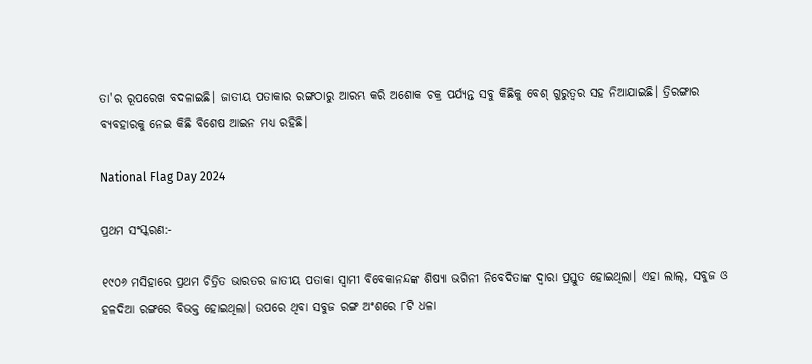ତା'ର ରୂପରେଖ ବଦଳାଇଛି। ଜାତୀୟ ପତାକାର ରଙ୍ଗଠାରୁ ଆରମ୍ଭ କରି ଅଶୋକ ଚକ୍ର ପର୍ଯ୍ୟନ୍ତ ସବୁ କିଛିକୁ ବେଶ୍ ଗୁରୁତ୍ବର ସହ ନିଆଯାଇଛି। ତ୍ରିରଙ୍ଗାର ବ୍ୟବହାରକୁ ନେଇ କିଛି ବିଶେଷ ଆଇନ ମଧ୍ୟ ରହିଛି।

National Flag Day 2024

ପ୍ରଥମ ସଂସ୍କରଣ:-

୧୯୦୬ ମସିହାରେ ପ୍ରଥମ ଚିତ୍ରିତ ଭାରତର ଜାତୀୟ ପତାକା ସ୍ବାମୀ ବିବେକାନନ୍ଦଙ୍କ ଶିଷ୍ୟା ଭଗିନୀ ନିବେଦିତାଙ୍କ ଦ୍ବାରା ପ୍ରସ୍ତୁତ ହୋଇଥିଲା। ଏହା ଲାଲ୍‌, ସବୁଜ ଓ ହଳଦିଆ ରଙ୍ଗରେ ବିଭକ୍ତ ହୋଇଥିଲା। ଉପରେ ଥିବା ସବୁଜ ରଙ୍ଗ ଅଂଶରେ ୮ଟି ଧଳା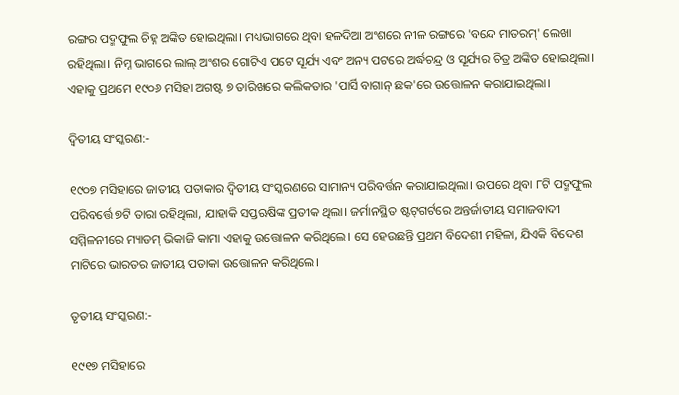ରଙ୍ଗର ପଦ୍ମଫୁଲ ଚିହ୍ନ ଅଙ୍କିତ ହୋଇଥିଲା। ମଧ୍ୟଭାଗରେ ଥିବା ହଳଦିଆ ଅଂଶରେ ନୀଳ ରଙ୍ଗରେ 'ବନ୍ଦେ ମାତରମ୍' ଲେଖା ରହିଥିଲା। ନିମ୍ନ ଭାଗରେ ଲାଲ୍‌ ଅଂଶର ଗୋଟିଏ ପଟେ ସୂର୍ଯ୍ୟ ଏବଂ ଅନ୍ୟ ପଟରେ ଅର୍ଦ୍ଧଚନ୍ଦ୍ର ଓ ସୂର୍ଯ୍ୟର ଚିତ୍ର ଅଙ୍କିତ ହୋଇଥିଲା। ଏହାକୁ ପ୍ରଥମେ ୧୯୦୬ ମସିହା ଅଗଷ୍ଟ ୭ ତାରିଖରେ କଲିକତାର 'ପାର୍ସି ବାଗାନ୍‌ ଛକ'ରେ ଉତ୍ତୋଳନ କରାଯାଇଥିଲା।

ଦ୍ୱିତୀୟ ସଂସ୍କରଣ:-

୧୯୦୭ ମସିହାରେ ଜାତୀୟ ପତାକାର ଦ୍ବିତୀୟ ସଂସ୍କରଣରେ ସାମାନ୍ୟ ପରିବର୍ତ୍ତନ କରାଯାଇଥିଲା। ଉପରେ ଥିବା ୮ଟି ପଦ୍ମଫୁଲ ପରିବର୍ତ୍ତେ ୭ଟି ତାରା ରହିଥିଲା, ଯାହାକି ସପ୍ତଋଷିଙ୍କ ପ୍ରତୀକ ଥିଲା। ଜର୍ମାନସ୍ଥିତ ଷ୍ଟଟ୍‌ଗର୍ଟରେ ଅନ୍ତର୍ଜାତୀୟ ସମାଜବାଦୀ ସମ୍ମିଳନୀରେ ମ୍ୟାଡମ୍‌ ଭିକାଜି କାମା ଏହାକୁ ଉତ୍ତୋଳନ କରିଥିଲେ। ସେ ହେଉଛନ୍ତି ପ୍ରଥମ ବିଦେଶୀ ମହିଳା, ଯିଏକି ବିଦେଶ ମାଟିରେ ଭାରତର ଜାତୀୟ ପତାକା ଉତ୍ତୋଳନ କରିଥିଲେ।

ତୃତୀୟ ସଂସ୍କରଣ:-

୧୯୧୭ ମସିହାରେ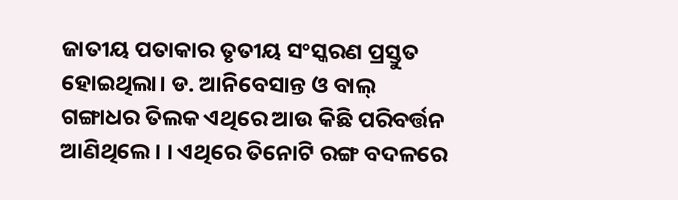ଜାତୀୟ ପତାକାର ତୃତୀୟ ସଂସ୍କରଣ ପ୍ରସ୍ତୁତ ହୋଇଥିଲା। ଡ. ଆନିବେସାନ୍ତ ଓ ବାଲ୍‌ ଗଙ୍ଗାଧର ତିଲକ ଏଥିରେ ଆଉ କିଛି ପରିବର୍ତ୍ତନ ଆଣିଥିଲେ। । ଏଥିରେ ତିନୋଟି ରଙ୍ଗ ବଦଳରେ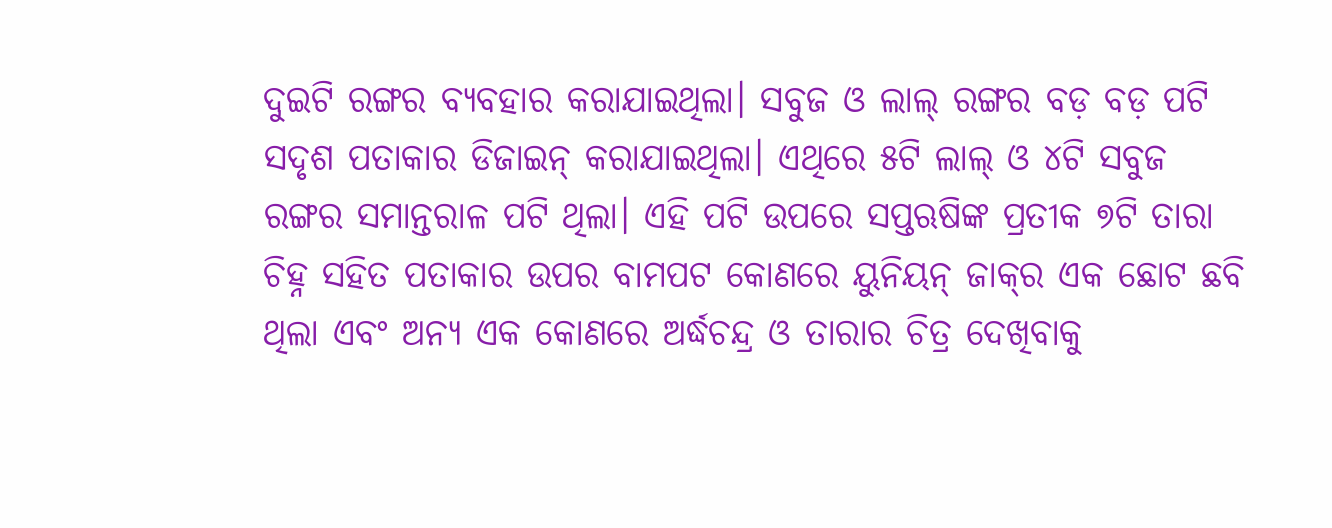ଦୁଇଟି ରଙ୍ଗର ବ୍ୟବହାର କରାଯାଇଥିଲା। ସବୁଜ ଓ ଲାଲ୍‌ ରଙ୍ଗର ବଡ଼ ବଡ଼ ପଟି ସଦୃଶ ପତାକାର ଡିଜାଇନ୍‌ କରାଯାଇଥିଲା। ଏଥିରେ ୫ଟି ଲାଲ୍‌ ଓ ୪ଟି ସବୁଜ ରଙ୍ଗର ସମାନ୍ତରାଳ ପଟି ଥିଲା। ଏହି ପଟି ଉପରେ ସପ୍ତଋଷିଙ୍କ ପ୍ରତୀକ ୭ଟି ତାରା ଚିହ୍ନ ସହିତ ପତାକାର ଉପର ବାମପଟ କୋଣରେ ୟୁନିୟନ୍‌ ଜାକ୍‌ର ଏକ ଛୋଟ ଛବି ଥିଲା ଏବଂ ଅନ୍ୟ ଏକ କୋଣରେ ଅର୍ଦ୍ଧଚନ୍ଦ୍ର ଓ ତାରାର ଚିତ୍ର ଦେଖିବାକୁ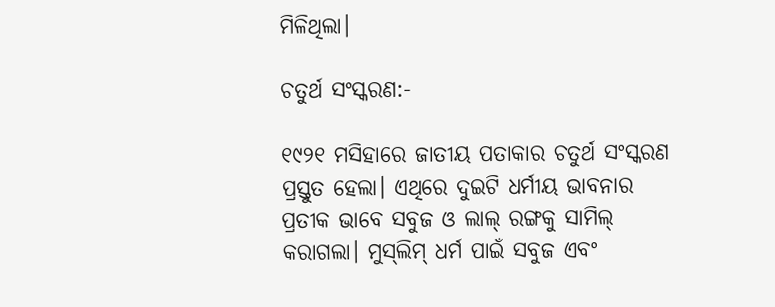ମିଳିଥିଲା।

ଚତୁର୍ଥ ସଂସ୍କରଣ:-

୧୯୨୧ ମସିହାରେ ଜାତୀୟ ପତାକାର ଚତୁର୍ଥ ସଂସ୍କରଣ ପ୍ରସ୍ତୁତ ହେଲା। ଏଥିରେ ଦୁଇଟି ଧର୍ମୀୟ ଭାବନାର ପ୍ରତୀକ ଭାବେ ସବୁଜ ଓ ଲାଲ୍‌ ରଙ୍ଗକୁ ସାମିଲ୍‌ କରାଗଲା। ମୁସ୍‌ଲିମ୍‌ ଧର୍ମ ପାଇଁ ସବୁଜ ଏବଂ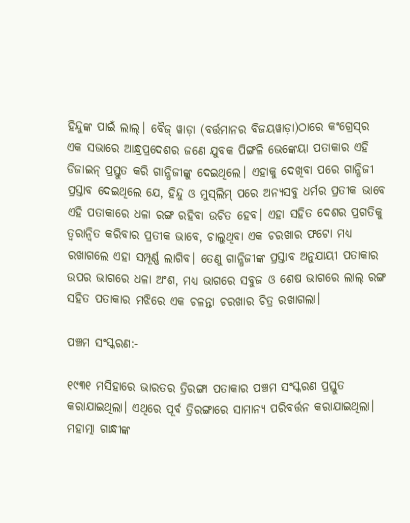ହିନ୍ଦୁଙ୍କ ପାଇଁ ଲାଲ୍‌। ବୈଜ୍ ୱାଡ଼ା (ବର୍ତ୍ତମାନର ବିଜୟୱାଡ଼ା)ଠାରେ କଂଗ୍ରେସ୍‌ର ଏକ ସଭାରେ ଆନ୍ଧ୍ରପ୍ରଦେଶର ଜଣେ ଯୁବକ ପିଙ୍ଗଳି ଭେଙ୍କେୟା ପତାକାର ଏହି ଡିଜାଇନ୍‌ ପ୍ରସ୍ତୁତ କରି ଗାନ୍ଧିଜୀଙ୍କୁ ଦେଇଥିଲେ। ଏହାକୁ ଦେଖିବା ପରେ ଗାନ୍ଧିଜୀ ପ୍ରସ୍ତାବ ଦେଇଥିଲେ ଯେ, ହିନ୍ଦୁ ଓ ମୁସ୍‌ଲିମ୍‌ ପରେ ଅନ୍ୟସବୁ ଧର୍ମର ପ୍ରତୀକ ଭାବେ ଏହି ପତାକାରେ ଧଳା ରଙ୍ଗ ରହିବା ଉଚିତ ହେବ। ଏହା ସହିତ ଦେଶର ପ୍ରଗତିକୁ ତ୍ବରାନ୍ବିତ କରିବାର ପ୍ରତୀକ ଭାବେ, ଚାଲୁଥିବା ଏକ ଚରଖାର ଫଟୋ ମଧ୍ୟ ରଖାଗଲେ ଏହା ସମ୍ପୂର୍ଣ୍ଣ ଲାଗିବ। ତେଣୁ ଗାନ୍ଧିଜୀଙ୍କ ପ୍ରସ୍ତାବ ଅନୁଯାୟୀ ପତାକାର ଉପର ଭାଗରେ ଧଳା ଅଂଶ, ମଧ୍ୟ ଭାଗରେ ସବୁଜ ଓ ଶେଷ ଭାଗରେ ଲାଲ୍‌ ରଙ୍ଗ ସହିତ ପତାକାର ମଝିରେ ଏକ ଚଳନ୍ତା ଚରଖାର ଚିତ୍ର ରଖାଗଲା।

ପଞ୍ଚମ ସଂସ୍କରଣ:-

୧୯୩୧ ମସିହାରେ ଭାରତର ତ୍ରିରଙ୍ଗା ପତାକାର ପଞ୍ଚମ ସଂସ୍କରଣ ପ୍ରସ୍ତୁତ କରାଯାଇଥିଲା। ଏଥିରେ ପୂର୍ବ ତ୍ରିରଙ୍ଗାରେ ସାମାନ୍ୟ ପରିବର୍ତ୍ତନ କରାଯାଇଥିଲା। ମହାତ୍ମା ଗାନ୍ଧୀଙ୍କ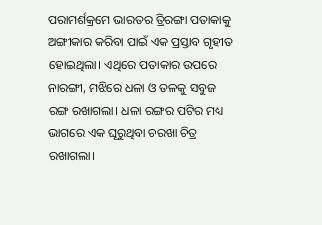ପରାମର୍ଶକ୍ରମେ ଭାରତର ତ୍ରିରଙ୍ଗା ପତାକାକୁ ଅଙ୍ଗୀକାର କରିବା ପାଇଁ ଏକ ପ୍ରସ୍ତାବ ଗୃହୀତ ହୋଇଥିଲା। ଏଥିରେ ପତାକାର ଉପରେ ନାରଙ୍ଗୀ, ମଝିରେ ଧଳା ଓ ତଳକୁ ସବୁଜ ରଙ୍ଗ ରଖାଗଲା। ଧଳା ରଙ୍ଗର ପଟିର ମଧ୍ୟ ଭାଗରେ ଏକ ଘୂରୁଥିବା ଚରଖା ଚିତ୍ର ରଖାଗଲା।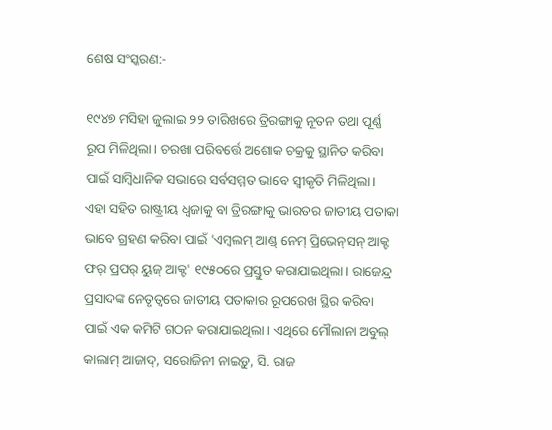ଶେଷ ସଂସ୍କରଣ:-

୧୯୪୭ ମସିହା ଜୁଲାଇ ୨୨ ତାରିଖରେ ତ୍ରିରଙ୍ଗାକୁ ନୂତନ ତଥା ପୂର୍ଣ୍ଣ ରୂପ ମିଳିଥିଲା। ଚରଖା ପରିବର୍ତ୍ତେ ଅଶୋକ ଚକ୍ରକୁ ସ୍ଥାନିତ କରିବା ପାଇଁ ସାମ୍ବିଧାନିକ ସଭାରେ ସର୍ବସମ୍ମତ ଭାବେ ସ୍ବୀକୃତି ମିଳିଥିଲା। ଏହା ସହିତ ରାଷ୍ଟ୍ରୀୟ ଧ୍ବଜାକୁ ବା ତ୍ରିରଙ୍ଗାକୁ ଭାରତର ଜାତୀୟ ପତାକା ଭାବେ ଗ୍ରହଣ କରିବା ପାଇଁ 'ଏମ୍ବଲମ୍‌ ଆଣ୍ଡ୍‌ ନେମ୍‌ ପ୍ରିଭେନ୍‌ସନ୍‌ ଆକ୍ଟ ଫର୍‌ ପ୍ରପର୍‌ ୟୁଜ୍‌ ଆକ୍ଟ' ୧୯୫୦ରେ ପ୍ରସ୍ତୁତ କରାଯାଇଥିଲା। ରାଜେନ୍ଦ୍ର ପ୍ରସାଦଙ୍କ ନେତୃତ୍ବରେ ଜାତୀୟ ପତାକାର ରୂପରେଖ ସ୍ଥିର କରିବା ପାଇଁ ଏକ କମିଟି ଗଠନ କରାଯାଇଥିଲା। ଏଥିରେ ମୌଲାନା ଅବୁଲ୍‌ କାଲାମ୍‌ ଆଜାଦ୍‌, ସରୋଜିନୀ ନାଇଡ଼ୁ, ସି. ରାଜ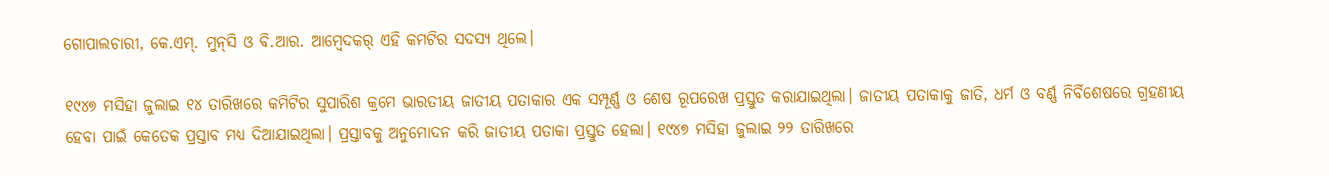ଗୋପାଲଚାରୀ, କେ.ଏମ୍‌. ମୁନ୍‌ସି ଓ ବି.ଆର. ଆମ୍ବେଦକର୍‌ ଏହି କମଟିର ସଦସ୍ୟ ଥିଲେ।

୧୯୪୭ ମସିହା ଜୁଲାଇ ୧୪ ତାରିଖରେ କମିଟିର ସୁପାରିଶ କ୍ରମେ ଭାରତୀୟ ଜାତୀୟ ପତାକାର ଏକ ସମ୍ପୂର୍ଣ୍ଣ ଓ ଶେଷ ରୂପରେଖ ପ୍ରସ୍ତୁତ କରାଯାଇଥିଲା। ଜାତୀୟ ପତାକାକୁ ଜାତି, ଧର୍ମ ଓ ବର୍ଣ୍ଣ ନିର୍ବିଶେଷରେ ଗ୍ରହଣୀୟ ହେବା ପାଇଁ କେତେକ ପ୍ରସ୍ତାବ ମଧ୍ୟ ଦିଆଯାଇଥିଲା। ପ୍ରସ୍ତାବକୁ ଅନୁମୋଦନ କରି ଜାତୀୟ ପତାକା ପ୍ରସ୍ତୁତ ହେଲା। ୧୯୪୭ ମସିହା ଜୁଲାଇ ୨୨ ତାରିଖରେ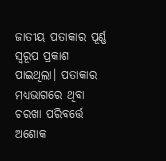ଜାତୀୟ ପତାକାର ପୂର୍ଣ୍ଣ ସ୍ବରୂପ ପ୍ରକାଶ ପାଇଥିଲା। ପତାକାର ମଧ୍ୟଭାଗରେ ଥିବା ଚରଖା ପରିବର୍ତ୍ତେ ଅଶୋକ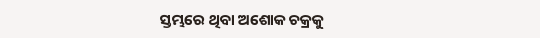ସ୍ତମ୍ଭରେ ଥିବା ଅଶୋକ ଚକ୍ରକୁ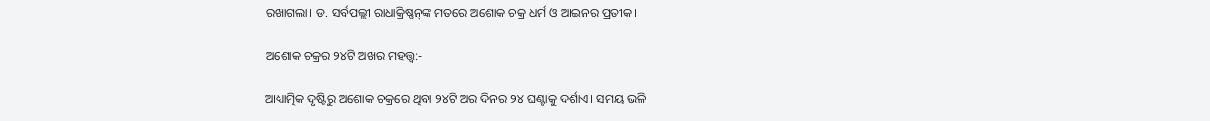ରଖାଗଲା। ଡ. ସର୍ବପଲ୍ଲୀ ରାଧାକ୍ରିଷ୍ଣନ୍‌ଙ୍କ ମତରେ ଅଶୋକ ଚକ୍ର ଧର୍ମ ଓ ଆଇନର ପ୍ରତୀକ।

ଅଶୋକ ଚକ୍ରର ୨୪ଟି ଅଖର ମହତ୍ତ୍ବ:-

ଆଧ୍ୟାତ୍ମିକ ଦୃଷ୍ଟିରୁ ଅଶୋକ ଚକ୍ରରେ ଥିବା ୨୪ଟି ଅର ଦିନର ୨୪ ଘଣ୍ଟାକୁ ଦର୍ଶାଏ। ସମୟ ଭଳି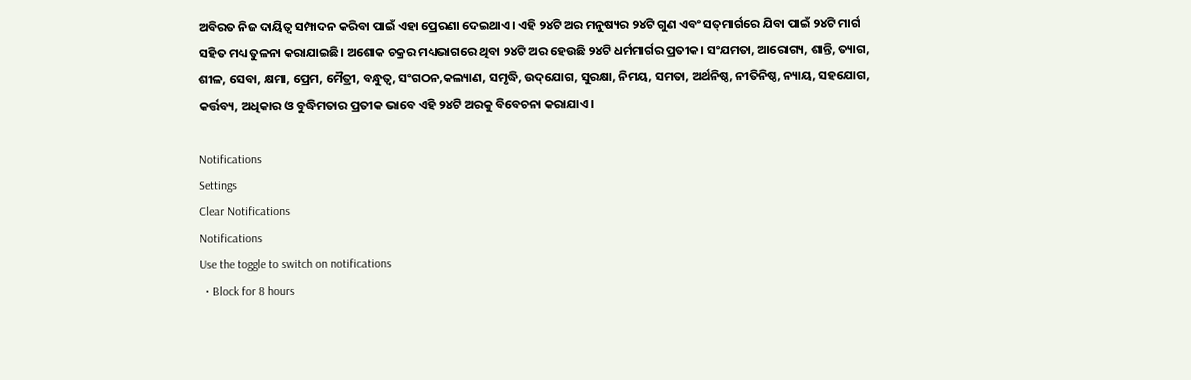ଅବିରତ ନିଜ ଦାୟିତ୍ବ ସମ୍ପାଦନ କରିବା ପାଇଁ ଏହା ପ୍ରେରଣା ଦେଇଥାଏ। ଏହି ୨୪ଟି ଅର ମନୁଷ୍ୟର ୨୪ଟି ଗୁଣ ଏବଂ ସତ୍‌ମାର୍ଗରେ ଯିବା ପାଇଁ ୨୪ଟି ମାର୍ଗ ସହିତ ମଧ୍ୟ ତୁଳନା କରାଯାଇଛି। ଅଶୋକ ଚକ୍ରର ମଧ୍ୟଭାଗରେ ଥିବା ୨୪ଟି ଅର ହେଉଛି ୨୪ଟି ଧର୍ମମାର୍ଗର ପ୍ରତୀକ। ସଂଯମତା, ଆରୋଗ୍ୟ, ଶାନ୍ତି, ତ୍ୟାଗ, ଶୀଳ, ସେବା, କ୍ଷମା, ପ୍ରେମ, ମୈତ୍ରୀ, ବନ୍ଧୁତ୍ବ, ସଂଗଠନ,କଲ୍ୟାଣ, ସମୃଦ୍ଧି, ଉଦ୍‌ଯୋଗ, ସୁରକ୍ଷା, ନିମୟ, ସମତା, ଅର୍ଥନିଷ୍ଠ, ନୀତିନିଷ୍ଠ, ନ୍ୟାୟ, ସହଯୋଗ, କର୍ତ୍ତବ୍ୟ, ଅଧିକାର ଓ ବୁଦ୍ଧିମତାର ପ୍ରତୀକ ଭାବେ ଏହି ୨୪ଟି ଅରକୁ ବିବେଚନା କରାଯାଏ।

Notifications
Settings
Clear Notifications
Notifications
Use the toggle to switch on notifications
  • Block for 8 hours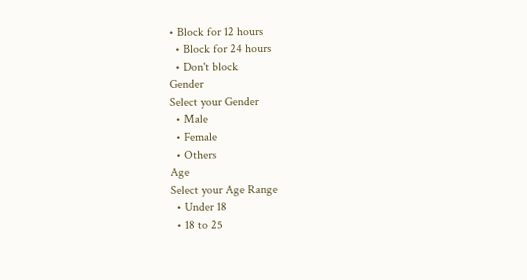• Block for 12 hours
  • Block for 24 hours
  • Don't block
Gender
Select your Gender
  • Male
  • Female
  • Others
Age
Select your Age Range
  • Under 18
  • 18 to 25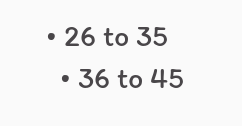• 26 to 35
  • 36 to 45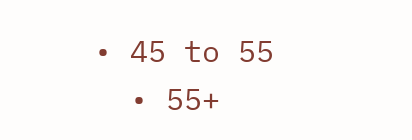• 45 to 55
  • 55+